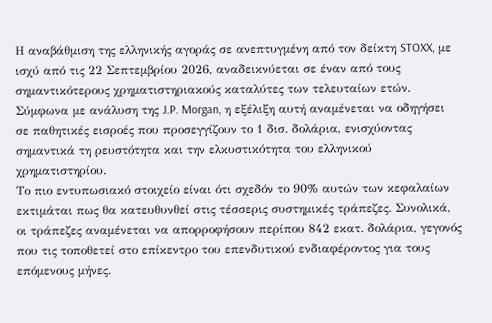Η αναβάθμιση της ελληνικής αγοράς σε ανεπτυγμένη από τον δείκτη STOXX, με ισχύ από τις 22 Σεπτεμβρίου 2026, αναδεικνύεται σε έναν από τους σημαντικότερους χρηματιστηριακούς καταλύτες των τελευταίων ετών. Σύμφωνα με ανάλυση της J.P. Morgan, η εξέλιξη αυτή αναμένεται να οδηγήσει σε παθητικές εισροές που προσεγγίζουν το 1 δισ. δολάρια, ενισχύοντας σημαντικά τη ρευστότητα και την ελκυστικότητα του ελληνικού χρηματιστηρίου.
Το πιο εντυπωσιακό στοιχείο είναι ότι σχεδόν το 90% αυτών των κεφαλαίων εκτιμάται πως θα κατευθυνθεί στις τέσσερις συστημικές τράπεζες. Συνολικά, οι τράπεζες αναμένεται να απορροφήσουν περίπου 842 εκατ. δολάρια, γεγονός που τις τοποθετεί στο επίκεντρο του επενδυτικού ενδιαφέροντος για τους επόμενους μήνες.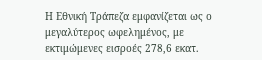Η Εθνική Τράπεζα εμφανίζεται ως ο μεγαλύτερος ωφελημένος, με εκτιμώμενες εισροές 278,6 εκατ.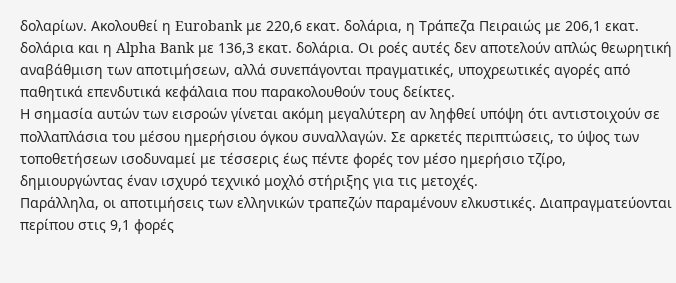δολαρίων. Ακολουθεί η Eurobank με 220,6 εκατ. δολάρια, η Τράπεζα Πειραιώς με 206,1 εκατ. δολάρια και η Alpha Bank με 136,3 εκατ. δολάρια. Οι ροές αυτές δεν αποτελούν απλώς θεωρητική αναβάθμιση των αποτιμήσεων, αλλά συνεπάγονται πραγματικές, υποχρεωτικές αγορές από παθητικά επενδυτικά κεφάλαια που παρακολουθούν τους δείκτες.
Η σημασία αυτών των εισροών γίνεται ακόμη μεγαλύτερη αν ληφθεί υπόψη ότι αντιστοιχούν σε πολλαπλάσια του μέσου ημερήσιου όγκου συναλλαγών. Σε αρκετές περιπτώσεις, το ύψος των τοποθετήσεων ισοδυναμεί με τέσσερις έως πέντε φορές τον μέσο ημερήσιο τζίρο, δημιουργώντας έναν ισχυρό τεχνικό μοχλό στήριξης για τις μετοχές.
Παράλληλα, οι αποτιμήσεις των ελληνικών τραπεζών παραμένουν ελκυστικές. Διαπραγματεύονται περίπου στις 9,1 φορές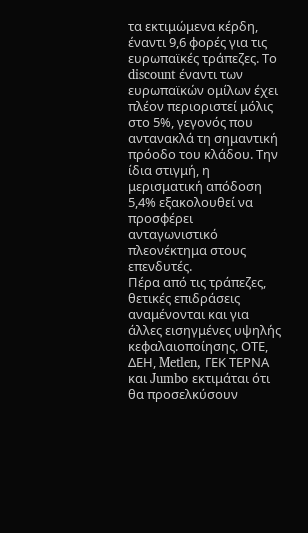τα εκτιμώμενα κέρδη, έναντι 9,6 φορές για τις ευρωπαϊκές τράπεζες. Το discount έναντι των ευρωπαϊκών ομίλων έχει πλέον περιοριστεί μόλις στο 5%, γεγονός που αντανακλά τη σημαντική πρόοδο του κλάδου. Την ίδια στιγμή, η μερισματική απόδοση 5,4% εξακολουθεί να προσφέρει ανταγωνιστικό πλεονέκτημα στους επενδυτές.
Πέρα από τις τράπεζες, θετικές επιδράσεις αναμένονται και για άλλες εισηγμένες υψηλής κεφαλαιοποίησης. ΟΤΕ, ΔΕΗ, Metlen, ΓΕΚ ΤΕΡΝΑ και Jumbo εκτιμάται ότι θα προσελκύσουν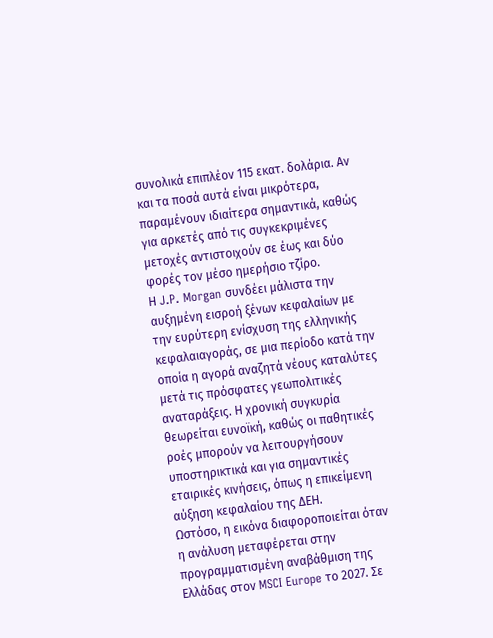συνολικά επιπλέον 115 εκατ. δολάρια. Αν και τα ποσά αυτά είναι μικρότερα, παραμένουν ιδιαίτερα σημαντικά, καθώς για αρκετές από τις συγκεκριμένες μετοχές αντιστοιχούν σε έως και δύο φορές τον μέσο ημερήσιο τζίρο.
Η J.P. Morgan συνδέει μάλιστα την αυξημένη εισροή ξένων κεφαλαίων με την ευρύτερη ενίσχυση της ελληνικής κεφαλαιαγοράς, σε μια περίοδο κατά την οποία η αγορά αναζητά νέους καταλύτες μετά τις πρόσφατες γεωπολιτικές αναταράξεις. Η χρονική συγκυρία θεωρείται ευνοϊκή, καθώς οι παθητικές ροές μπορούν να λειτουργήσουν υποστηρικτικά και για σημαντικές εταιρικές κινήσεις, όπως η επικείμενη αύξηση κεφαλαίου της ΔΕΗ.
Ωστόσο, η εικόνα διαφοροποιείται όταν η ανάλυση μεταφέρεται στην προγραμματισμένη αναβάθμιση της Ελλάδας στον MSCI Europe το 2027. Σε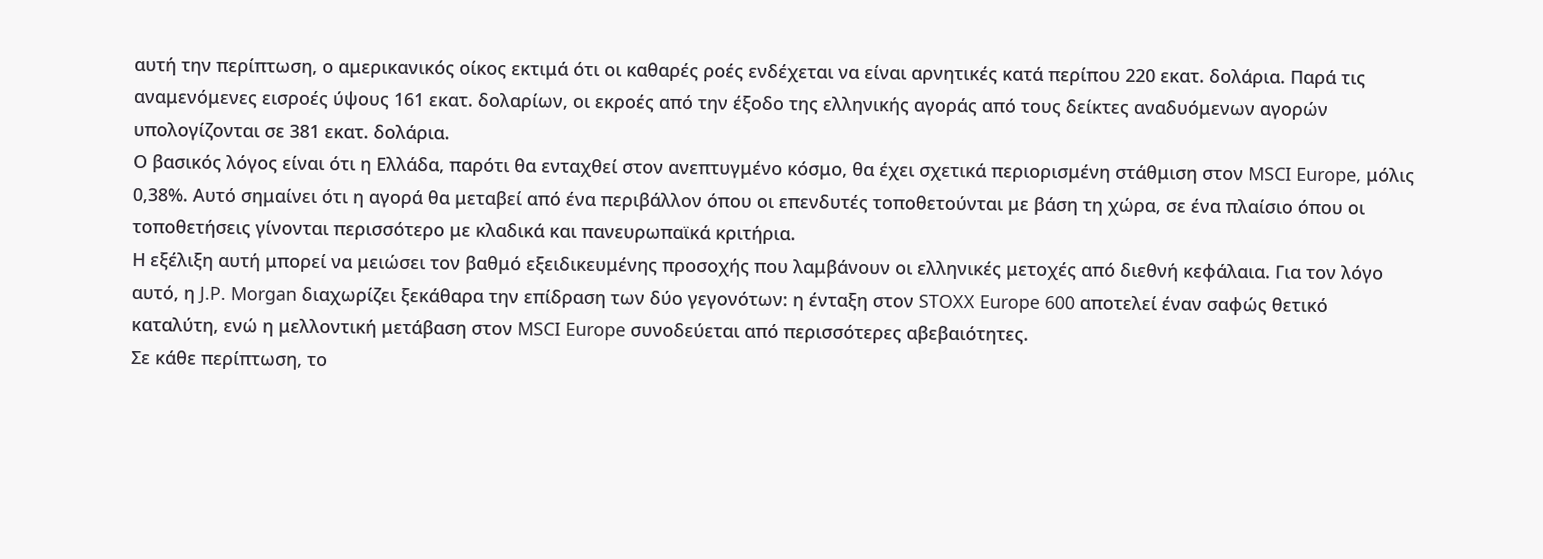αυτή την περίπτωση, ο αμερικανικός οίκος εκτιμά ότι οι καθαρές ροές ενδέχεται να είναι αρνητικές κατά περίπου 220 εκατ. δολάρια. Παρά τις αναμενόμενες εισροές ύψους 161 εκατ. δολαρίων, οι εκροές από την έξοδο της ελληνικής αγοράς από τους δείκτες αναδυόμενων αγορών υπολογίζονται σε 381 εκατ. δολάρια.
Ο βασικός λόγος είναι ότι η Ελλάδα, παρότι θα ενταχθεί στον ανεπτυγμένο κόσμο, θα έχει σχετικά περιορισμένη στάθμιση στον MSCI Europe, μόλις 0,38%. Αυτό σημαίνει ότι η αγορά θα μεταβεί από ένα περιβάλλον όπου οι επενδυτές τοποθετούνται με βάση τη χώρα, σε ένα πλαίσιο όπου οι τοποθετήσεις γίνονται περισσότερο με κλαδικά και πανευρωπαϊκά κριτήρια.
Η εξέλιξη αυτή μπορεί να μειώσει τον βαθμό εξειδικευμένης προσοχής που λαμβάνουν οι ελληνικές μετοχές από διεθνή κεφάλαια. Για τον λόγο αυτό, η J.P. Morgan διαχωρίζει ξεκάθαρα την επίδραση των δύο γεγονότων: η ένταξη στον STOXX Europe 600 αποτελεί έναν σαφώς θετικό καταλύτη, ενώ η μελλοντική μετάβαση στον MSCI Europe συνοδεύεται από περισσότερες αβεβαιότητες.
Σε κάθε περίπτωση, το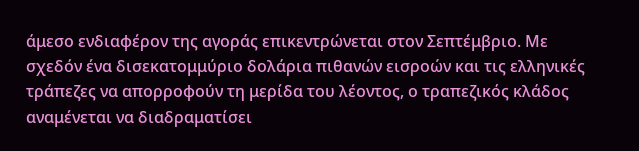άμεσο ενδιαφέρον της αγοράς επικεντρώνεται στον Σεπτέμβριο. Με σχεδόν ένα δισεκατομμύριο δολάρια πιθανών εισροών και τις ελληνικές τράπεζες να απορροφούν τη μερίδα του λέοντος, ο τραπεζικός κλάδος αναμένεται να διαδραματίσει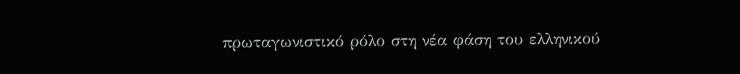πρωταγωνιστικό ρόλο στη νέα φάση του ελληνικού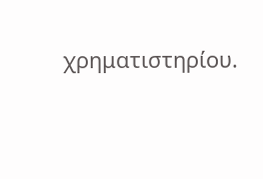χρηματιστηρίου.